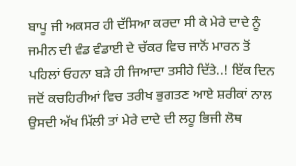ਬਾਪੂ ਜੀ ਅਕਸਰ ਹੀ ਦੱਸਿਆ ਕਰਦਾ ਸੀ ਕੇ ਮੇਰੇ ਦਾਦੇ ਨੂੰ ਜਮੀਨ ਦੀ ਵੰਡ ਵੰਡਾਈ ਦੇ ਚੱਕਰ ਵਿਚ ਜਾਨੋਂ ਮਾਰਨ ਤੋਂ ਪਹਿਲਾਂ ਓਹਨਾ ਬੜੇ ਹੀ ਜਿਆਦਾ ਤਸੀਹੇ ਦਿੱਤੇ..! ਇੱਕ ਦਿਨ ਜਦੋਂ ਕਚਹਿਰੀਆਂ ਵਿਚ ਤਰੀਖ ਭੁਗਤਣ ਆਏ ਸ਼ਰੀਕਾਂ ਨਾਲ ਉਸਦੀ ਅੱਖ ਮਿੱਲੀ ਤਾਂ ਮੇਰੇ ਦਾਦੇ ਦੀ ਲਹੂ ਭਿਜੀ ਲੋਥ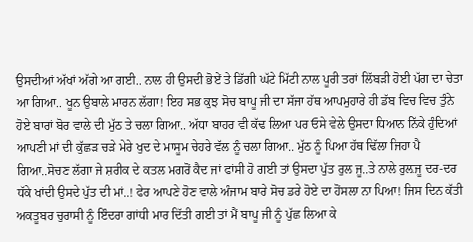ਉਸਦੀਆਂ ਅੱਖਾਂ ਅੱਗੇ ਆ ਗਈ.. ਨਾਲ ਹੀ ਉਸਦੀ ਭੋਏਂ ਤੇ ਡਿੱਗੀ ਘੱਟੇ ਮਿੱਟੀ ਨਾਲ ਪੂਰੀ ਤਰਾਂ ਲਿੱਬੜੀ ਹੋਈ ਪੱਗ ਦਾ ਚੇਤਾ ਆ ਗਿਆ.. ਖੂਨ ਉਬਾਲੇ ਮਾਰਨ ਲੱਗਾ! ਇਹ ਸਭ ਕੁਝ ਸੋਚ ਬਾਪੂ ਜੀ ਦਾ ਸੱਜਾ ਹੱਥ ਆਪਮੁਹਾਰੇ ਹੀ ਡੱਬ ਵਿਚ ਵਿਚ ਤੁੰਨੇ ਹੋਏ ਬਾਰਾਂ ਬੋਰ ਵਾਲੇ ਦੀ ਮੁੱਠ ਤੇ ਚਲਾ ਗਿਆ.. ਅੱਧਾ ਬਾਹਰ ਵੀ ਕੱਢ ਲਿਆ ਪਰ ਓਸੇ ਵੇਲੇ ਉਸਦਾ ਧਿਆਨ ਨਿੱਕੇ ਹੁੰਦਿਆਂ ਆਪਣੀ ਮਾਂ ਦੀ ਕੁੱਛੜ ਚੜੇ ਮੇਰੇ ਖੁਦ ਦੇ ਮਾਸੂਮ ਚੇਹਰੇ ਵੱਲ ਨੂੰ ਚਲਾ ਗਿਆ.. ਮੁੱਠ ਨੂੰ ਪਿਆ ਹੱਥ ਢਿੱਲਾ ਜਿਹਾ ਪੈ ਗਿਆ..ਸੋਚਣ ਲੱਗਾ ਜੇ ਸ਼ਰੀਕ ਦੇ ਕਤਲ ਮਗਰੋਂ ਕੈਦ ਜਾਂ ਫਾਂਸੀ ਹੋ ਗਈ ਤਾਂ ਉਸਦਾ ਪੁੱਤ ਰੁਲ ਜੂ..ਤੇ ਨਾਲੇ ਰੁਲ਼ਜੂ ਦਰ-ਦਰ ਧੱਕੇ ਖਾਂਦੀ ਉਸਦੇ ਪੁੱਤ ਦੀ ਮਾਂ..! ਫੇਰ ਆਪਣੇ ਹੋਣ ਵਾਲੇ ਅੰਜਾਮ ਬਾਰੇ ਸੋਚ ਡਰੇ ਹੋਏ ਦਾ ਹੋਂਸਲਾ ਨਾ ਪਿਆ! ਜਿਸ ਦਿਨ ਕੱਤੀ ਅਕਤੂਬਰ ਚੁਰਾਸੀ ਨੂੰ ਇੰਦਰਾ ਗਾਂਧੀ ਮਾਰ ਦਿੱਤੀ ਗਈ ਤਾਂ ਮੈਂ ਬਾਪੂ ਜੀ ਨੂੰ ਪੁੱਛ ਲਿਆ ਕੇ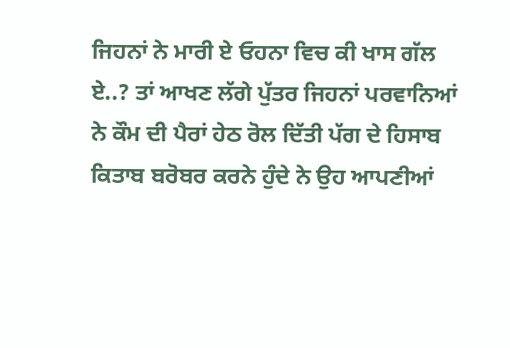ਜਿਹਨਾਂ ਨੇ ਮਾਰੀ ਏ ਓਹਨਾ ਵਿਚ ਕੀ ਖਾਸ ਗੱਲ ਏ..? ਤਾਂ ਆਖਣ ਲੱਗੇ ਪੁੱਤਰ ਜਿਹਨਾਂ ਪਰਵਾਨਿਆਂ ਨੇ ਕੌਮ ਦੀ ਪੈਰਾਂ ਹੇਠ ਰੋਲ ਦਿੱਤੀ ਪੱਗ ਦੇ ਹਿਸਾਬ ਕਿਤਾਬ ਬਰੋਬਰ ਕਰਨੇ ਹੁੰਦੇ ਨੇ ਉਹ ਆਪਣੀਆਂ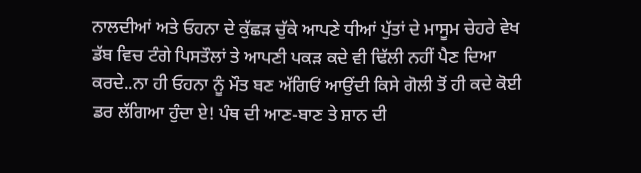ਨਾਲਦੀਆਂ ਅਤੇ ਓਹਨਾ ਦੇ ਕੁੱਛੜ ਚੁੱਕੇ ਆਪਣੇ ਧੀਆਂ ਪੁੱਤਾਂ ਦੇ ਮਾਸੂਮ ਚੇਹਰੇ ਵੇਖ ਡੱਬ ਵਿਚ ਟੰਗੇ ਪਿਸਤੌਲਾਂ ਤੇ ਆਪਣੀ ਪਕੜ ਕਦੇ ਵੀ ਢਿੱਲੀ ਨਹੀਂ ਪੈਣ ਦਿਆ ਕਰਦੇ..ਨਾ ਹੀ ਓਹਨਾ ਨੂੰ ਮੌਤ ਬਣ ਅੱਗਿਓਂ ਆਉਂਦੀ ਕਿਸੇ ਗੋਲੀ ਤੋਂ ਹੀ ਕਦੇ ਕੋਈ ਡਰ ਲੱਗਿਆ ਹੁੰਦਾ ਏ! ਪੰਥ ਦੀ ਆਣ-ਬਾਣ ਤੇ ਸ਼ਾਨ ਦੀ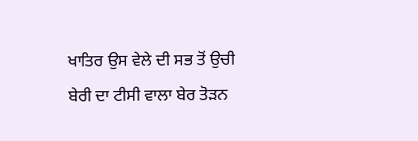ਖਾਤਿਰ ਉਸ ਵੇਲੇ ਦੀ ਸਭ ਤੋਂ ਉਚੀ ਬੇਰੀ ਦਾ ਟੀਸੀ ਵਾਲਾ ਬੇਰ ਤੋੜਨ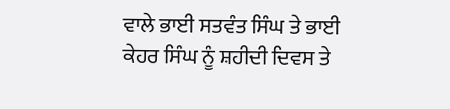ਵਾਲੇ ਭਾਈ ਸਤਵੰਤ ਸਿੰਘ ਤੇ ਭਾਈ ਕੇਹਰ ਸਿੰਘ ਨੂੰ ਸ਼ਹੀਦੀ ਦਿਵਸ ਤੇ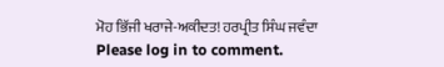ਮੋਹ ਭਿੱਜੀ ਖਰਾਜੇ-ਅਕੀਦਤ! ਹਰਪ੍ਰੀਤ ਸਿੰਘ ਜਵੰਦਾ
Please log in to comment.